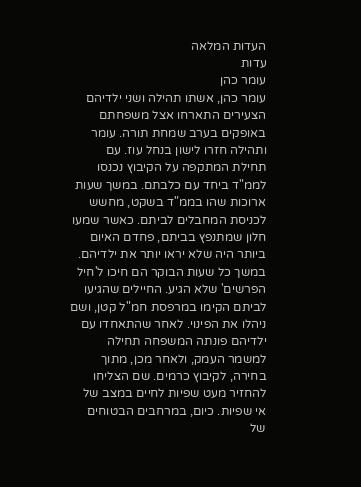העדות המלאה
עדות
עומר כהן
עומר כהן, אשתו תהילה ושני ילדיהם הצעירים התארחו אצל משפחתם באופקים בערב שמחת תורה. עומר ותהילה חזרו לישון בנחל עוז. עם תחילת המתקפה על הקיבוץ נכנסו לממ"ד ביחד עם כלבתם. במשך שעות ארוכות שהו בממ"ד בשקט, מחשש לכניסת המחבלים לביתם. כאשר שמעו חלון שמתנפץ בביתם, פחדם האיום ביותר היה שלא יראו יותר את ילדיהם. במשך כל שעות הבוקר הם חיכו ל'חיל הפרשים' שלא הגיע. החיילים שהגיעו לביתם הקימו במרפסת חמ"ל קטן, ושם ניהלו את הפינוי. לאחר שהתאחדו עם ילדיהם פונתה המשפחה תחילה למשמר העמק, ולאחר מכן, מתוך בחירה, לקיבוץ כרמים. שם הצליחו להחזיר מעט שפיות לחיים במצב של אי שפיות. כיום, במרחבים הבטוחים של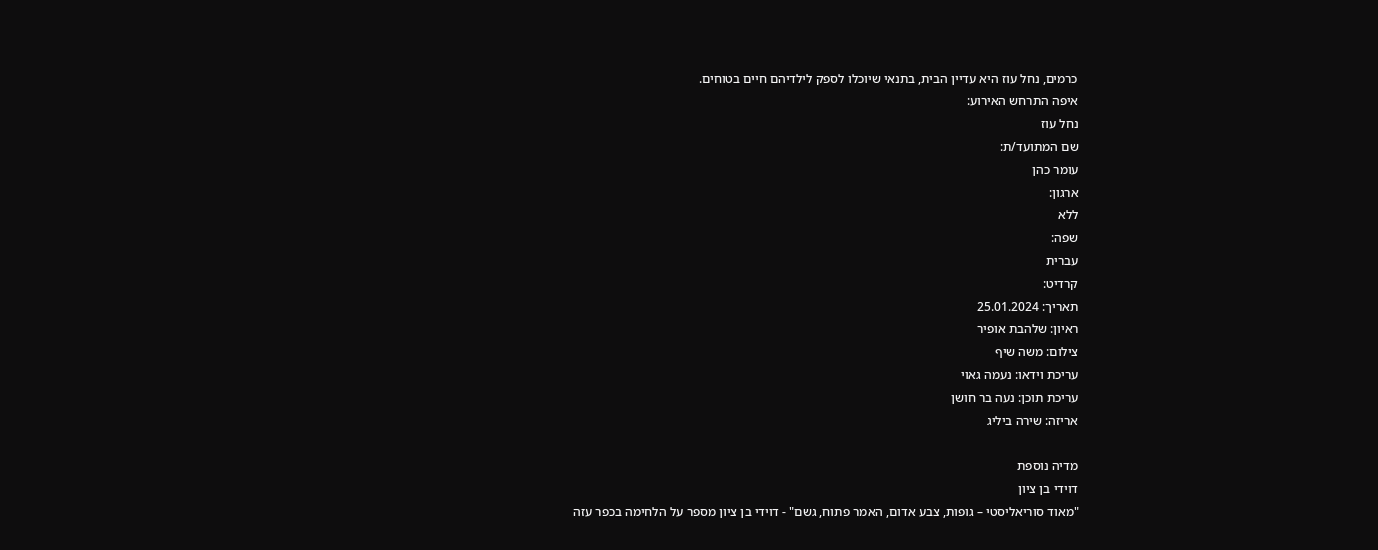כרמים, נחל עוז היא עדיין הבית, בתנאי שיוכלו לספק לילדיהם חיים בטוחים.
איפה התרחש האירוע:
נחל עוז
שם המתועד/ת:
עומר כהן
ארגון:
ללא
שפה:
עברית
קרדיט:
תאריך: 25.01.2024
ראיון: שלהבת אופיר
צילום: משה שיף
עריכת וידאו: נעמה גאוי
עריכת תוכן: נעה בר חושן
אריזה: שירה ביליג

מדיה נוספת
דוידי בן ציון
"מאוד סוריאליסטי – גופות, צבע אדום, האמר פתוח, גשם" - דוידי בן ציון מספר על הלחימה בכפר עזה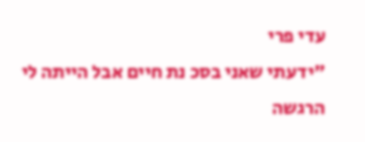עדי פרי
"ידעתי שאני בסכ נת חיים אבל הייתה לי הרגשה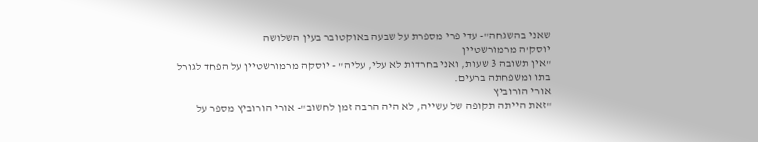שאני בהשגחה"- עדי פרי מספרת על שבעה באוקטובר בעין השלושה
יוסק'ה מרמורשטיין
"אין תשובה 3 שעות, ואני בחרדות לא עלי, עליה" - יוסקה מרמורשטיין על הפחד לגורל בתו ומשפחתה ברעים.
אורי הורוביץ
"זאת הייתה תקופה של עשייה, לא היה הרבה זמן לחשוב"- אורי הורוביץ מספר על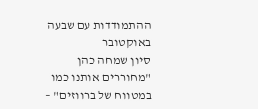ההתמודדות עם שבעה באוקטובר
סיון שמחה כהן
"מחוררים אותנו כמו במטווח של ברווזים" –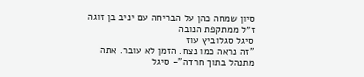סיון שמחה כהן על הבריחה עם יניב בן זוגה ז״ל ממתקפת הנובה
סיגל סגלוביץ עוז
"זה נראה כמו נצח. הזמן לא עובר. אתה מתנהל בתוך חרדה"- סיגל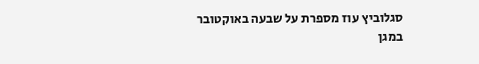סגלוביץ עוז מספרת על שבעה באוקטובר במגן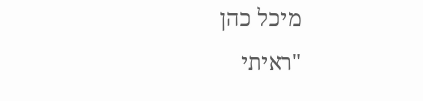מיכל כהן
"ראיתי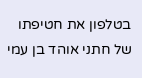בטלפון את חטיפתו של חתני אוהד בן עמי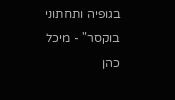בגופיה ותחתוני בוקסר" - מיכל כהן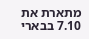מתארת את 7.10 בבארי